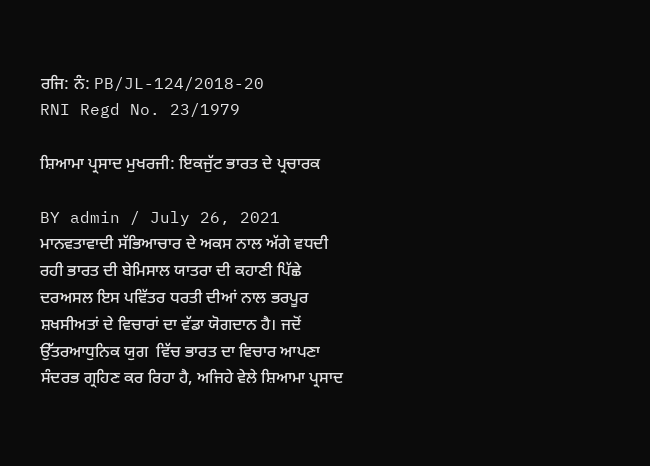ਰਜਿ: ਨੰ: PB/JL-124/2018-20
RNI Regd No. 23/1979

ਸ਼ਿਆਮਾ ਪ੍ਰਸਾਦ ਮੁਖਰਜੀ: ਇਕਜੁੱਟ ਭਾਰਤ ਦੇ ਪ੍ਰਚਾਰਕ

BY admin / July 26, 2021
ਮਾਨਵਤਾਵਾਦੀ ਸੱਭਿਆਚਾਰ ਦੇ ਅਕਸ ਨਾਲ ਅੱਗੇ ਵਧਦੀ ਰਹੀ ਭਾਰਤ ਦੀ ਬੇਮਿਸਾਲ ਯਾਤਰਾ ਦੀ ਕਹਾਣੀ ਪਿੱਛੇ ਦਰਅਸਲ ਇਸ ਪਵਿੱਤਰ ਧਰਤੀ ਦੀਆਂ ਨਾਲ ਭਰਪੂਰ ਸ਼ਖਸੀਅਤਾਂ ਦੇ ਵਿਚਾਰਾਂ ਦਾ ਵੱਡਾ ਯੋਗਦਾਨ ਹੈ। ਜਦੋਂ ਉੱਤਰਆਧੁਨਿਕ ਯੁਗ  ਵਿੱਚ ਭਾਰਤ ਦਾ ਵਿਚਾਰ ਆਪਣਾ ਸੰਦਰਭ ਗ੍ਰਹਿਣ ਕਰ ਰਿਹਾ ਹੈ, ਅਜਿਹੇ ਵੇਲੇ ਸ਼ਿਆਮਾ ਪ੍ਰਸਾਦ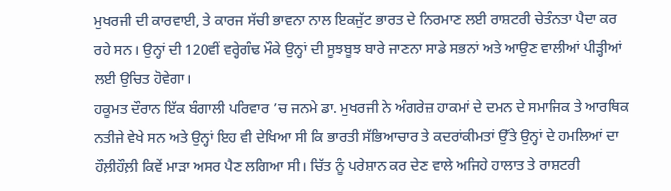ਮੁਖਰਜੀ ਦੀ ਕਾਰਵਾਈ, ਤੇ ਕਾਰਜ ਸੱਚੀ ਭਾਵਨਾ ਨਾਲ ਇਕਜੁੱਟ ਭਾਰਤ ਦੇ ਨਿਰਮਾਣ ਲਈ ਰਾਸ਼ਟਰੀ ਚੇਤੰਨਤਾ ਪੈਦਾ ਕਰ ਰਹੇ ਸਨ। ਉਨ੍ਹਾਂ ਦੀ 120ਵੀਂ ਵਰ੍ਹੇਗੰਢ ਮੌਕੇ ਉਨ੍ਹਾਂ ਦੀ ਸੂਝਬੂਝ ਬਾਰੇ ਜਾਣਨਾ ਸਾਡੇ ਸਭਨਾਂ ਅਤੇ ਆਉਣ ਵਾਲੀਆਂ ਪੀੜ੍ਹੀਆਂ ਲਈ ਉਚਿਤ ਹੋਵੇਗਾ।
ਹਕੂਮਤ ਦੌਰਾਨ ਇੱਕ ਬੰਗਾਲੀ ਪਰਿਵਾਰ ’ਚ ਜਨਮੇ ਡਾ. ਮੁਖਰਜੀ ਨੇ ਅੰਗਰੇਜ਼ ਹਾਕਮਾਂ ਦੇ ਦਮਨ ਦੇ ਸਮਾਜਿਕ ਤੇ ਆਰਥਿਕ ਨਤੀਜੇ ਵੇਖੇ ਸਨ ਅਤੇ ਉਨ੍ਹਾਂ ਇਹ ਵੀ ਦੇਖਿਆ ਸੀ ਕਿ ਭਾਰਤੀ ਸੱਭਿਆਚਾਰ ਤੇ ਕਦਰਾਂਕੀਮਤਾਂ ਉੱਤੇ ਉਨ੍ਹਾਂ ਦੇ ਹਮਲਿਆਂ ਦਾ ਹੌਲ਼ੀਹੌਲ਼ੀ ਕਿਵੇਂ ਮਾੜਾ ਅਸਰ ਪੈਣ ਲਗਿਆ ਸੀ। ਚਿੱਤ ਨੂੰ ਪਰੇਸ਼ਾਨ ਕਰ ਦੇਣ ਵਾਲੇ ਅਜਿਹੇ ਹਾਲਾਤ ਤੇ ਰਾਸ਼ਟਰੀ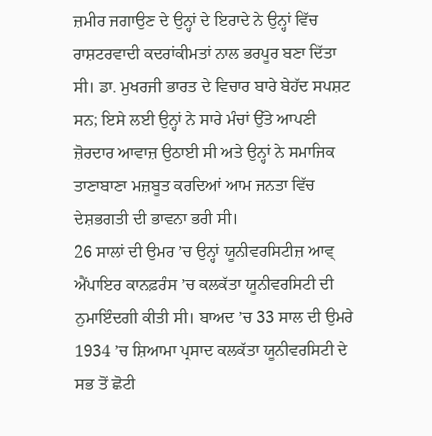ਜ਼ਮੀਰ ਜਗਾਉਣ ਦੇ ਉਨ੍ਹਾਂ ਦੇ ਇਰਾਦੇ ਨੇ ਉਨ੍ਹਾਂ ਵਿੱਚ ਰਾਸ਼ਟਰਵਾਦੀ ਕਦਰਾਂਕੀਮਤਾਂ ਨਾਲ ਭਰਪੂਰ ਬਣਾ ਦਿੱਤਾ ਸੀ। ਡਾ. ਮੁਖਰਜੀ ਭਾਰਤ ਦੇ ਵਿਚਾਰ ਬਾਰੇ ਬੇਹੱਦ ਸਪਸ਼ਟ ਸਨ; ਇਸੇ ਲਈ ਉਨ੍ਹਾਂ ਨੇ ਸਾਰੇ ਮੰਚਾਂ ਉੱਤੇ ਆਪਣੀ ਜ਼ੋਰਦਾਰ ਆਵਾਜ਼ ਉਠਾਈ ਸੀ ਅਤੇ ਉਨ੍ਹਾਂ ਨੇ ਸਮਾਜਿਕ ਤਾਣਾਬਾਣਾ ਮਜ਼ਬੂਤ ਕਰਦਿਆਂ ਆਮ ਜਨਤਾ ਵਿੱਚ ਦੇਸ਼ਭਗਤੀ ਦੀ ਭਾਵਨਾ ਭਰੀ ਸੀ।
26 ਸਾਲਾਂ ਦੀ ਉਮਰ ’ਚ ਉਨ੍ਹਾਂ ਯੂਨੀਵਰਸਿਟੀਜ਼ ਆਵ੍  ਐਂਪਾਇਰ ਕਾਨਫ਼ਰੰਸ ’ਚ ਕਲਕੱਤਾ ਯੂਨੀਵਰਸਿਟੀ ਦੀ ਨੁਮਾਇੰਦਗੀ ਕੀਤੀ ਸੀ। ਬਾਅਦ ’ਚ 33 ਸਾਲ ਦੀ ਉਮਰੇ 1934 ’ਚ ਸ਼ਿਆਮਾ ਪ੍ਰਸਾਦ ਕਲਕੱਤਾ ਯੂਨੀਵਰਸਿਟੀ ਦੇ ਸਭ ਤੋਂ ਛੋਟੀ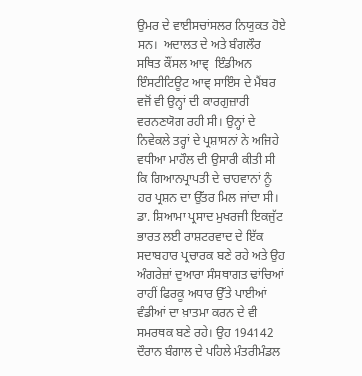ਉਮਰ ਦੇ ਵਾਈਸਚਾਂਸਲਰ ਨਿਯੁਕਤ ਹੋਏ ਸਨ।  ਅਦਾਲਤ ਦੇ ਅਤੇ ਬੰਗਲੌਰ ਸਥਿਤ ਕੌਂਸਲ ਆਵ੍  ਇੰਡੀਅਨ ਇੰਸਟੀਟਿਊਟ ਆਵ੍ ਸਾਇੰਸ ਦੇ ਮੈਂਬਰ ਵਜੋਂ ਵੀ ਉਨ੍ਹਾਂ ਦੀ ਕਾਰਗੁਜ਼ਾਰੀ ਵਰਨਣਯੋਗ ਰਹੀ ਸੀ। ਉਨ੍ਹਾਂ ਦੇ ਨਿਵੇਕਲੇ ਤਰ੍ਹਾਂ ਦੇ ਪ੍ਰਸ਼ਾਸਨਾਂ ਨੇ ਅਜਿਹੇ ਵਧੀਆ ਮਾਹੌਲ ਦੀ ਉਸਾਰੀ ਕੀਤੀ ਸੀ ਕਿ ਗਿਆਨਪ੍ਰਾਪਤੀ ਦੇ ਚਾਹਵਾਨਾਂ ਨੂੰ ਹਰ ਪ੍ਰਸ਼ਨ ਦਾ ਉੱਤਰ ਮਿਲ ਜਾਂਦਾ ਸੀ।
ਡਾ. ਸ਼ਿਆਮਾ ਪ੍ਰਸਾਦ ਮੁਖਰਜੀ ਇਕਜੁੱਟ ਭਾਰਤ ਲਈ ਰਾਸ਼ਟਰਵਾਦ ਦੇ ਇੱਕ ਸਦਾਬਹਾਰ ਪ੍ਰਚਾਰਕ ਬਣੇ ਰਹੇ ਅਤੇ ਉਹ ਅੰਗਰੇਜ਼ਾਂ ਦੁਆਰਾ ਸੰਸਥਾਗਤ ਢਾਂਚਿਆਂ ਰਾਹੀਂ ਫਿਰਕੂ ਅਧਾਰ ਉੱਤੇ ਪਾਈਆਂ ਵੰਡੀਆਂ ਦਾ ਖ਼ਾਤਮਾ ਕਰਨ ਦੇ ਵੀ ਸਮਰਥਕ ਬਣੇ ਰਹੇ। ਉਹ 194142 ਦੌਰਾਨ ਬੰਗਾਲ ਦੇ ਪਹਿਲੇ ਮੰਤਰੀਮੰਡਲ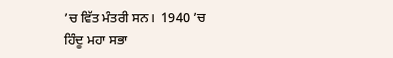’ਚ ਵਿੱਤ ਮੰਤਰੀ ਸਨ।  1940 ’ਚ ਹਿੰਦੂ ਮਹਾ ਸਭਾ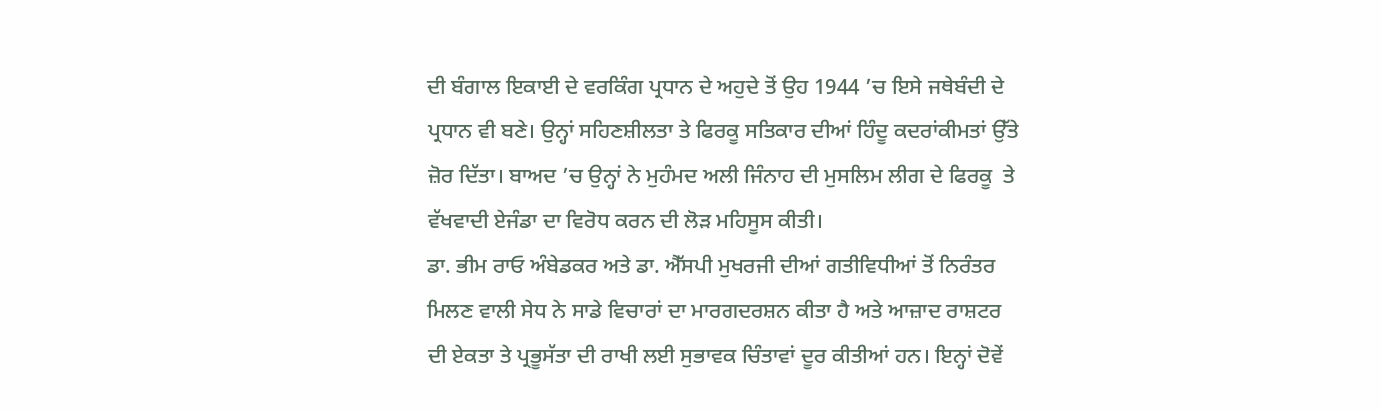ਦੀ ਬੰਗਾਲ ਇਕਾਈ ਦੇ ਵਰਕਿੰਗ ਪ੍ਰਧਾਨ ਦੇ ਅਹੁਦੇ ਤੋਂ ਉਹ 1944 ’ਚ ਇਸੇ ਜਥੇਬੰਦੀ ਦੇ ਪ੍ਰਧਾਨ ਵੀ ਬਣੇ। ਉਨ੍ਹਾਂ ਸਹਿਣਸ਼ੀਲਤਾ ਤੇ ਫਿਰਕੂ ਸਤਿਕਾਰ ਦੀਆਂ ਹਿੰਦੂ ਕਦਰਾਂਕੀਮਤਾਂ ਉੱਤੇ ਜ਼ੋਰ ਦਿੱਤਾ। ਬਾਅਦ ’ਚ ਉਨ੍ਹਾਂ ਨੇ ਮੁਹੰਮਦ ਅਲੀ ਜਿੰਨਾਹ ਦੀ ਮੁਸਲਿਮ ਲੀਗ ਦੇ ਫਿਰਕੂ  ਤੇ ਵੱਖਵਾਦੀ ਏਜੰਡਾ ਦਾ ਵਿਰੋਧ ਕਰਨ ਦੀ ਲੋੜ ਮਹਿਸੂਸ ਕੀਤੀ।
ਡਾ. ਭੀਮ ਰਾਓ ਅੰਬੇਡਕਰ ਅਤੇ ਡਾ. ਐੱਸਪੀ ਮੁਖਰਜੀ ਦੀਆਂ ਗਤੀਵਿਧੀਆਂ ਤੋਂ ਨਿਰੰਤਰ ਮਿਲਣ ਵਾਲੀ ਸੇਧ ਨੇ ਸਾਡੇ ਵਿਚਾਰਾਂ ਦਾ ਮਾਰਗਦਰਸ਼ਨ ਕੀਤਾ ਹੈ ਅਤੇ ਆਜ਼ਾਦ ਰਾਸ਼ਟਰ ਦੀ ਏਕਤਾ ਤੇ ਪ੍ਰਭੂਸੱਤਾ ਦੀ ਰਾਖੀ ਲਈ ਸੁਭਾਵਕ ਚਿੰਤਾਵਾਂ ਦੂਰ ਕੀਤੀਆਂ ਹਨ। ਇਨ੍ਹਾਂ ਦੋਵੇਂ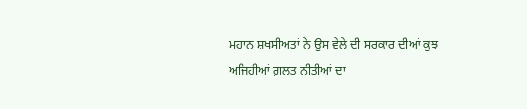ਮਹਾਨ ਸ਼ਖਸੀਅਤਾਂ ਨੇ ਉਸ ਵੇਲੇ ਦੀ ਸਰਕਾਰ ਦੀਆਂ ਕੁਝ ਅਜਿਹੀਆਂ ਗ਼ਲਤ ਨੀਤੀਆਂ ਦਾ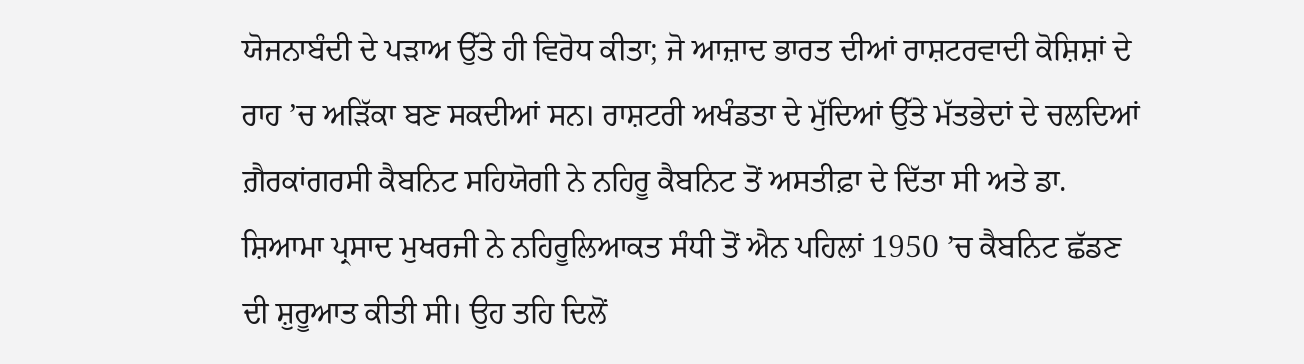ਯੋਜਨਾਬੰਦੀ ਦੇ ਪੜਾਅ ਉੱਤੇ ਹੀ ਵਿਰੋਧ ਕੀਤਾ; ਜੋ ਆਜ਼ਾਦ ਭਾਰਤ ਦੀਆਂ ਰਾਸ਼ਟਰਵਾਦੀ ਕੋਸ਼ਿਸ਼ਾਂ ਦੇ ਰਾਹ ’ਚ ਅੜਿੱਕਾ ਬਣ ਸਕਦੀਆਂ ਸਨ। ਰਾਸ਼ਟਰੀ ਅਖੰਡਤਾ ਦੇ ਮੁੱਦਿਆਂ ਉੱਤੇ ਮੱਤਭੇਦਾਂ ਦੇ ਚਲਦਿਆਂ ਗ਼ੈਰਕਾਂਗਰਸੀ ਕੈਬਨਿਟ ਸਹਿਯੋਗੀ ਨੇ ਨਹਿਰੂ ਕੈਬਨਿਟ ਤੋਂ ਅਸਤੀਫ਼ਾ ਦੇ ਦਿੱਤਾ ਸੀ ਅਤੇ ਡਾ. ਸ਼ਿਆਮਾ ਪ੍ਰਸਾਦ ਮੁਖਰਜੀ ਨੇ ਨਹਿਰੂਲਿਆਕਤ ਸੰਧੀ ਤੋਂ ਐਨ ਪਹਿਲਾਂ 1950 ’ਚ ਕੈਬਨਿਟ ਛੱਡਣ ਦੀ ਸ਼ੁਰੂਆਤ ਕੀਤੀ ਸੀ। ਉਹ ਤਹਿ ਦਿਲੋਂ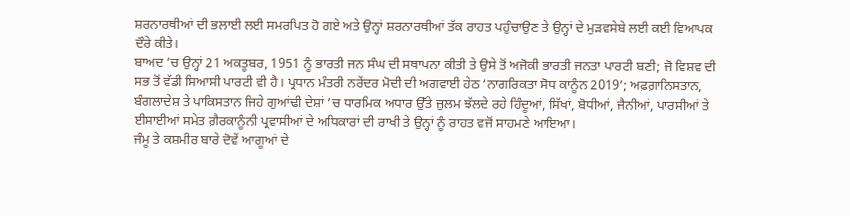ਸ਼ਰਨਾਰਥੀਆਂ ਦੀ ਭਲਾਈ ਲਈ ਸਮਰਪਿਤ ਹੋ ਗਏ ਅਤੇ ਉਨ੍ਹਾਂ ਸ਼ਰਨਾਰਥੀਆਂ ਤੱਕ ਰਾਹਤ ਪਹੁੰਚਾਉਣ ਤੇ ਉਨ੍ਹਾਂ ਦੇ ਮੁੜਵਸੇਬੇ ਲਈ ਕਈ ਵਿਆਪਕ ਦੌਰੇ ਕੀਤੇ।
ਬਾਅਦ ’ਚ ਉਨ੍ਹਾਂ 21 ਅਕਤੂਬਰ, 1951 ਨੂੰ ਭਾਰਤੀ ਜਨ ਸੰਘ ਦੀ ਸਥਾਪਨਾ ਕੀਤੀ ਤੇ ਉਸੇ ਤੋਂ ਅਜੋਕੀ ਭਾਰਤੀ ਜਨਤਾ ਪਾਰਟੀ ਬਣੀ; ਜੋ ਵਿਸ਼ਵ ਦੀ ਸਭ ਤੋਂ ਵੱਡੀ ਸਿਆਸੀ ਪਾਰਟੀ ਵੀ ਹੈ। ਪ੍ਰਧਾਨ ਮੰਤਰੀ ਨਰੇਂਦਰ ਮੋਦੀ ਦੀ ਅਗਵਾਈ ਹੇਠ ‘ਨਾਗਰਿਕਤਾ ਸੋਧ ਕਾਨੂੰਨ 2019’; ਅਫ਼ਗ਼ਾਨਿਸਤਾਨ, ਬੰਗਲਾਦੇਸ਼ ਤੇ ਪਾਕਿਸਤਾਨ ਜਿਹੇ ਗੁਆਂਢੀ ਦੇਸ਼ਾਂ ’ਚ ਧਾਰਮਿਕ ਅਧਾਰ ਉੱਤੇ ਜ਼ੁਲਮ ਝੱਲਦੇ ਰਹੇ ਹਿੰਦੂਆਂ, ਸਿੱਖਾਂ, ਬੋਧੀਆਂ, ਜੈਨੀਆਂ, ਪਾਰਸੀਆਂ ਤੇ ਈਸਾਈਆਂ ਸਮੇਤ ਗ਼ੈਰਕਾਨੂੰਨੀ ਪ੍ਰਵਾਸੀਆਂ ਦੇ ਅਧਿਕਾਰਾਂ ਦੀ ਰਾਖੀ ਤੇ ਉਨ੍ਹਾਂ ਨੂੰ ਰਾਹਤ ਵਜੋਂ ਸਾਹਮਣੇ ਆਇਆ।
ਜੰਮੂ ਤੇ ਕਸ਼ਮੀਰ ਬਾਰੇ ਦੋਵੇਂ ਆਗੂਆਂ ਦੇ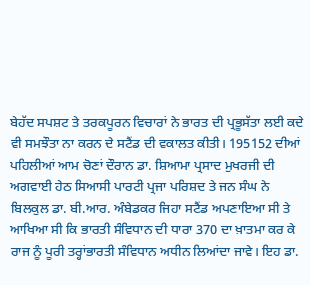ਬੇਹੱਦ ਸਪਸ਼ਟ ਤੇ ਤਰਕਪੂਰਨ ਵਿਚਾਰਾਂ ਨੇ ਭਾਰਤ ਦੀ ਪ੍ਰਭੂਸੱਤਾ ਲਈ ਕਦੇ ਵੀ ਸਮਝੌਤਾ ਨਾ ਕਰਨ ਦੇ ਸਟੈਂਡ ਦੀ ਵਕਾਲਤ ਕੀਤੀ। 195152 ਦੀਆਂ ਪਹਿਲੀਆਂ ਆਮ ਚੋਣਾਂ ਦੌਰਾਨ ਡਾ. ਸ਼ਿਆਮਾ ਪ੍ਰਸਾਦ ਮੁਖਰਜੀ ਦੀ ਅਗਵਾਈ ਹੇਠ ਸਿਆਸੀ ਪਾਰਟੀ ਪ੍ਰਜਾ ਪਰਿਸ਼ਦ ਤੇ ਜਨ ਸੰਘ ਨੇ ਬਿਲਕੁਲ ਡਾ. ਬੀ.ਆਰ. ਅੰਬੇਡਕਰ ਜਿਹਾ ਸਟੈਂਡ ਅਪਣਾਇਆ ਸੀ ਤੇ ਆਖਿਆ ਸੀ ਕਿ ਭਾਰਤੀ ਸੰਵਿਧਾਨ ਦੀ ਧਾਰਾ 370 ਦਾ ਖ਼ਾਤਮਾ ਕਰ ਕੇ ਰਾਜ ਨੂੰ ਪੂਰੀ ਤਰ੍ਹਾਂਭਾਰਤੀ ਸੰਵਿਧਾਨ ਅਧੀਨ ਲਿਆਂਦਾ ਜਾਵੇ। ਇਹ ਡਾ.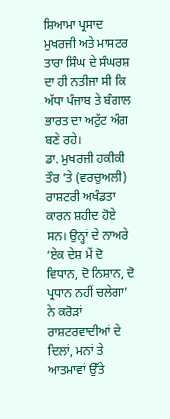ਸ਼ਿਆਮਾ ਪ੍ਰਸਾਦ ਮੁਖਰਜੀ ਅਤੇ ਮਾਸਟਰ ਤਾਰਾ ਸਿੰਘ ਦੇ ਸੰਘਰਸ਼ ਦਾ ਹੀ ਨਤੀਜਾ ਸੀ ਕਿ ਅੱਧਾ ਪੰਜਾਬ ਤੇ ਬੰਗਾਲ ਭਾਰਤ ਦਾ ਅਟੁੱਟ ਅੰਗ ਬਣੇ ਰਹੇ।
ਡਾ. ਮੁਖਰਜੀ ਹਕੀਕੀ ਤੌਰ ’ਤੇ (ਵਰਚੁਅਲੀ) ਰਾਸ਼ਟਰੀ ਅਖੰਡਤਾ ਕਾਰਨ ਸ਼ਹੀਦ ਹੋਏ ਸਨ। ਉਨ੍ਹਾਂ ਦੇ ਨਾਅਰੇ ‘ਏਕ ਦੇਸ਼ ਮੇਂ ਦੋ ਵਿਧਾਨ, ਦੋ ਨਿਸ਼ਾਨ, ਦੋ ਪ੍ਰਧਾਨ ਨਹੀਂ ਚਲੇਗਾ’ ਨੇ ਕਰੋੜਾਂ ਰਾਸ਼ਟਰਵਾਦੀਆਂ ਦੇ ਦਿਲਾਂ, ਮਨਾਂ ਤੇ ਆਤਮਾਵਾਂ ਉੱਤੇ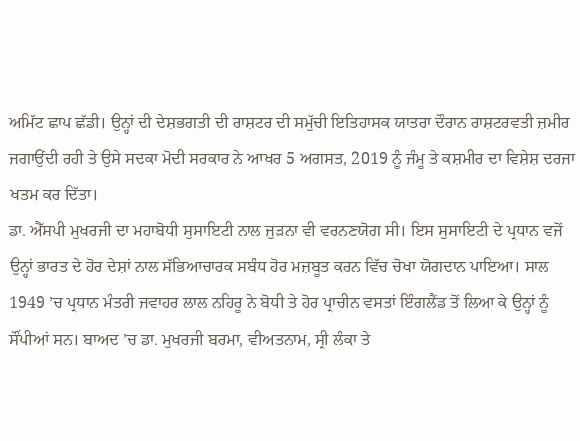ਅਮਿੱਟ ਛਾਪ ਛੱਡੀ। ਉਨ੍ਹਾਂ ਦੀ ਦੇਸ਼ਭਗਤੀ ਦੀ ਰਾਸ਼ਟਰ ਦੀ ਸਮੁੱਚੀ ਇਤਿਹਾਸਕ ਯਾਤਰਾ ਦੌਰਾਨ ਰਾਸ਼ਟਰਵਤੀ ਜ਼ਮੀਰ ਜਗਾਉਂਦੀ ਰਹੀ ਤੇ ਉਸੇ ਸਦਕਾ ਮੋਦੀ ਸਰਕਾਰ ਨੇ ਆਖਰ 5 ਅਗਸਤ, 2019 ਨੂੰ ਜੰਮੂ ਤੇ ਕਸ਼ਮੀਰ ਦਾ ਵਿਸ਼ੇਸ਼ ਦਰਜਾ ਖਤਮ ਕਰ ਦਿੱਤਾ।
ਡਾ. ਐੱਸਪੀ ਮੁਖਰਜੀ ਦਾ ਮਹਾਬੋਧੀ ਸੁਸਾਇਟੀ ਨਾਲ ਜੁੜਨਾ ਵੀ ਵਰਨਣਯੋਗ ਸੀ। ਇਸ ਸੁਸਾਇਟੀ ਦੇ ਪ੍ਰਧਾਨ ਵਜੋਂ ਉਨ੍ਹਾਂ ਭਾਰਤ ਦੇ ਹੋਰ ਦੇਸ਼ਾਂ ਨਾਲ ਸੱਭਿਆਚਾਰਕ ਸਬੰਧ ਹੋਰ ਮਜ਼ਬੂਤ ਕਰਨ ਵਿੱਚ ਚੋਖਾ ਯੋਗਦਾਨ ਪਾਇਆ। ਸਾਲ 1949 ’ਚ ਪ੍ਰਧਾਨ ਮੰਤਰੀ ਜਵਾਹਰ ਲਾਲ ਨਹਿਰੂ ਨੇ ਬੋਧੀ ਤੇ ਹੋਰ ਪ੍ਰਾਚੀਨ ਵਸਤਾਂ ਇੰਗਲੈਂਡ ਤੋਂ ਲਿਆ ਕੇ ਉਨ੍ਹਾਂ ਨੂੰ ਸੌਂਪੀਆਂ ਸਨ। ਬਾਅਦ ’ਚ ਡਾ. ਮੁਖਰਜੀ ਬਰਮਾ, ਵੀਅਤਨਾਮ, ਸ੍ਰੀ ਲੰਕਾ ਤੇ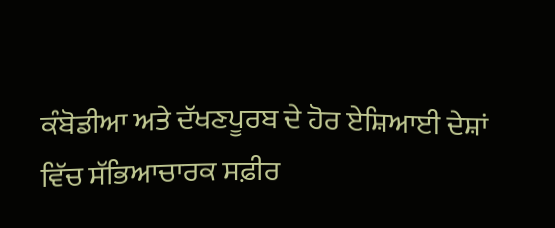ਕੰਬੋਡੀਆ ਅਤੇ ਦੱਖਣਪੂਰਬ ਦੇ ਹੋਰ ਏਸ਼ਿਆਈ ਦੇਸ਼ਾਂ ਵਿੱਚ ਸੱਭਿਆਚਾਰਕ ਸਫ਼ੀਰ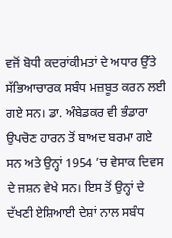ਵਜੋਂ ਬੋਧੀ ਕਦਰਾਂਕੀਮਤਾਂ ਦੇ ਅਧਾਰ ਉੱਤੇ ਸੱਭਿਆਚਾਰਕ ਸਬੰਧ ਮਜ਼ਬੂਤ ਕਰਨ ਲਈ ਗਏ ਸਨ। ਡਾ. ਅੰਬੇਡਕਰ ਵੀ ਭੰਡਾਰਾ ਉਪਚੋਣ ਹਾਰਨ ਤੋਂ ਬਾਅਦ ਬਰਮਾ ਗਏ ਸਨ ਅਤੇ ਉਨ੍ਹਾਂ 1954 ’ਚ ਵੇਸਾਕ ਦਿਵਸ ਦੇ ਜਸ਼ਨ ਵੇਖੇ ਸਨ। ਇਸ ਤੋਂ ਉਨ੍ਹਾਂ ਦੇ ਦੱਖਣੀ ਏਸ਼ਿਆਈ ਦੇਸ਼ਾਂ ਨਾਲ ਸਬੰਧ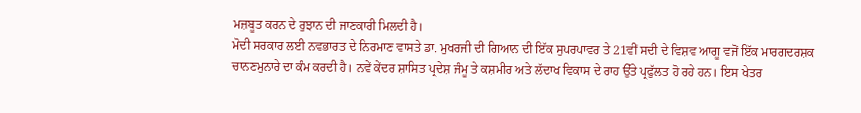ਮਜ਼ਬੂਤ ਕਰਨ ਦੇ ਰੁਝਾਨ ਦੀ ਜਾਣਕਾਰੀ ਮਿਲਦੀ ਹੈ।
ਮੋਦੀ ਸਰਕਾਰ ਲਈ ਨਵਭਾਰਤ ਦੇ ਨਿਰਮਾਣ ਵਾਸਤੇ ਡਾ. ਮੁਖਰਜੀ ਦੀ ਗਿਆਨ ਦੀ ਇੱਕ ਸੁਪਰਪਾਵਰ ਤੇ 21ਵੀਂ ਸਦੀ ਦੇ ਵਿਸ਼ਵ ਆਗੂ ਵਜੋਂ ਇੱਕ ਮਾਰਗਦਰਸ਼ਕ ਚਾਨਣਮੁਨਾਰੇ ਦਾ ਕੰਮ ਕਰਦੀ ਹੈ। ਨਵੇਂ ਕੇਂਦਰ ਸ਼ਾਸਿਤ ਪ੍ਰਦੇਸ਼ ਜੰਮੂ ਤੇ ਕਸ਼ਮੀਰ ਅਤੇ ਲੱਦਾਖ ਵਿਕਾਸ ਦੇ ਰਾਹ ਉੱਤੇ ਪ੍ਰਫੁੱਲਤ ਹੋ ਰਹੇ ਹਨ। ਇਸ ਖੇਤਰ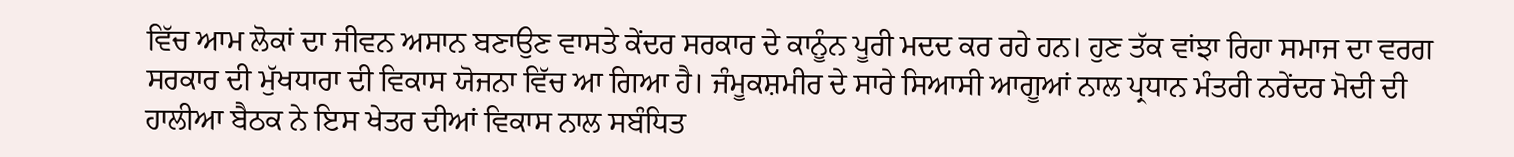ਵਿੱਚ ਆਮ ਲੋਕਾਂ ਦਾ ਜੀਵਨ ਅਸਾਨ ਬਣਾਉਣ ਵਾਸਤੇ ਕੇਂਦਰ ਸਰਕਾਰ ਦੇ ਕਾਨੂੰਨ ਪੂਰੀ ਮਦਦ ਕਰ ਰਹੇ ਹਨ। ਹੁਣ ਤੱਕ ਵਾਂਝਾ ਰਿਹਾ ਸਮਾਜ ਦਾ ਵਰਗ ਸਰਕਾਰ ਦੀ ਮੁੱਖਧਾਰਾ ਦੀ ਵਿਕਾਸ ਯੋਜਨਾ ਵਿੱਚ ਆ ਗਿਆ ਹੈ। ਜੰਮੂਕਸ਼ਮੀਰ ਦੇ ਸਾਰੇ ਸਿਆਸੀ ਆਗੂਆਂ ਨਾਲ ਪ੍ਰਧਾਨ ਮੰਤਰੀ ਨਰੇਂਦਰ ਮੋਦੀ ਦੀ ਹਾਲੀਆ ਬੈਠਕ ਨੇ ਇਸ ਖੇਤਰ ਦੀਆਂ ਵਿਕਾਸ ਨਾਲ ਸਬੰਧਿਤ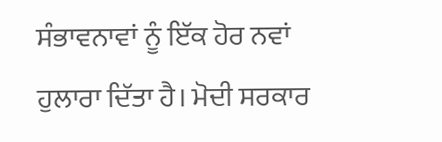ਸੰਭਾਵਨਾਵਾਂ ਨੂੰ ਇੱਕ ਹੋਰ ਨਵਾਂ ਹੁਲਾਰਾ ਦਿੱਤਾ ਹੈ। ਮੋਦੀ ਸਰਕਾਰ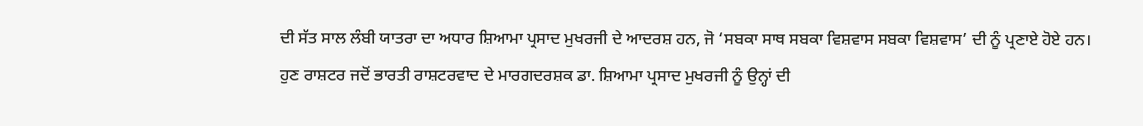ਦੀ ਸੱਤ ਸਾਲ ਲੰਬੀ ਯਾਤਰਾ ਦਾ ਅਧਾਰ ਸ਼ਿਆਮਾ ਪ੍ਰਸਾਦ ਮੁਖਰਜੀ ਦੇ ਆਦਰਸ਼ ਹਨ, ਜੋ ‘ਸਬਕਾ ਸਾਥ ਸਬਕਾ ਵਿਸ਼ਵਾਸ ਸਬਕਾ ਵਿਸ਼ਵਾਸ’ ਦੀ ਨੂੰ ਪ੍ਰਣਾਏ ਹੋਏ ਹਨ।
ਹੁਣ ਰਾਸ਼ਟਰ ਜਦੋਂ ਭਾਰਤੀ ਰਾਸ਼ਟਰਵਾਦ ਦੇ ਮਾਰਗਦਰਸ਼ਕ ਡਾ. ਸ਼ਿਆਮਾ ਪ੍ਰਸਾਦ ਮੁਖਰਜੀ ਨੂੰ ਉਨ੍ਹਾਂ ਦੀ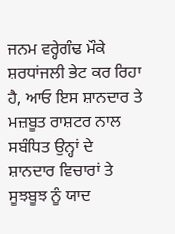ਜਨਮ ਵਰ੍ਹੇਗੰਢ ਮੌਕੇ ਸ਼ਰਧਾਂਜਲੀ ਭੇਟ ਕਰ ਰਿਹਾ ਹੈ, ਆਓ ਇਸ ਸ਼ਾਨਦਾਰ ਤੇ ਮਜ਼ਬੂਤ ਰਾਸ਼ਟਰ ਨਾਲ ਸਬੰਧਿਤ ਉਨ੍ਹਾਂ ਦੇ ਸ਼ਾਨਦਾਰ ਵਿਚਾਰਾਂ ਤੇ ਸੂਝਬੂਝ ਨੂੰ ਯਾਦ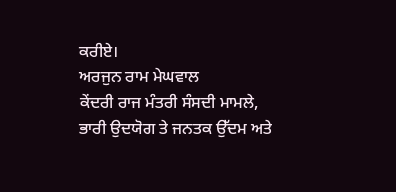ਕਰੀਏ।
ਅਰਜੁਨ ਰਾਮ ਮੇਘਵਾਲ
ਕੇਂਦਰੀ ਰਾਜ ਮੰਤਰੀ ਸੰਸਦੀ ਮਾਮਲੇ, ਭਾਰੀ ਉਦਯੋਗ ਤੇ ਜਨਤਕ ਉੱਦਮ ਅਤੇ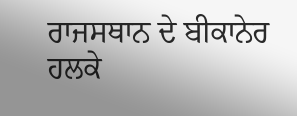ਰਾਜਸਥਾਨ ਦੇ ਬੀਕਾਨੇਰ ਹਲਕੇ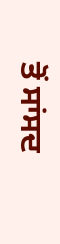ਤੋਂ ਸਾਂਸਦ